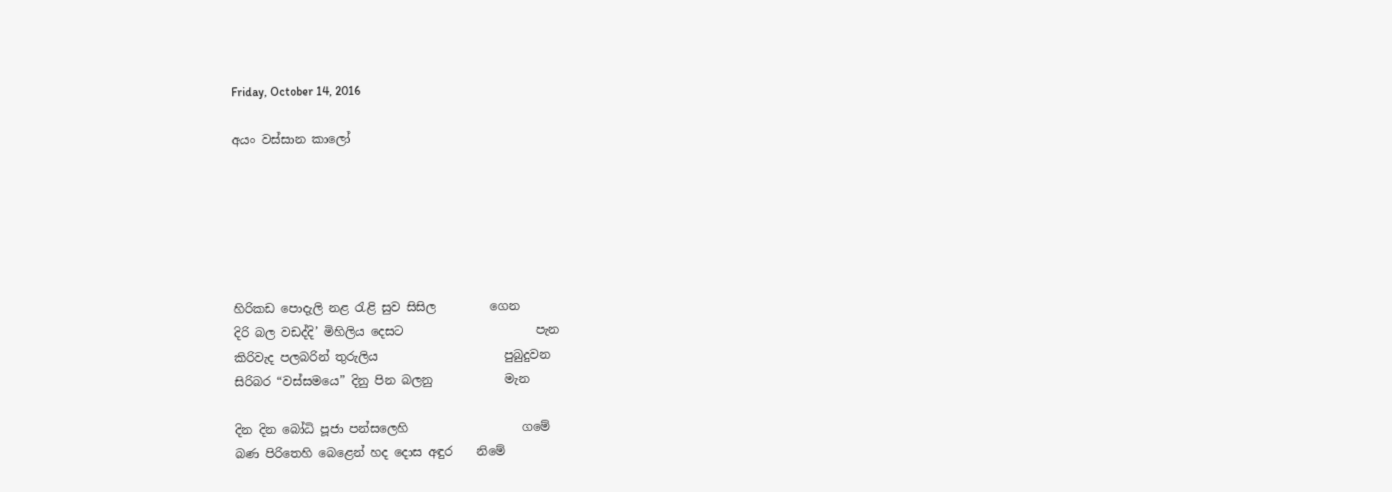Friday, October 14, 2016

අයං වස්සාන කාලෝ






හිරිකඩ පොදැලි නළ රැළි සුව සිසිල         ගෙන
දිරි බල වඩද්දි’ මිහිලිය දෙසට                      පැන
කිරිවැද පලබරින් තුරුලිය                     පුබුදුවන
සිරිබර “වස්සමයෙ” දිනු පින බලනු            මැන

දින දින බෝධි පූජා පන්සලෙහි                   ගමේ
බණ පිරිතෙහි බෙළෙන් හද දොස අඳුර    නිමේ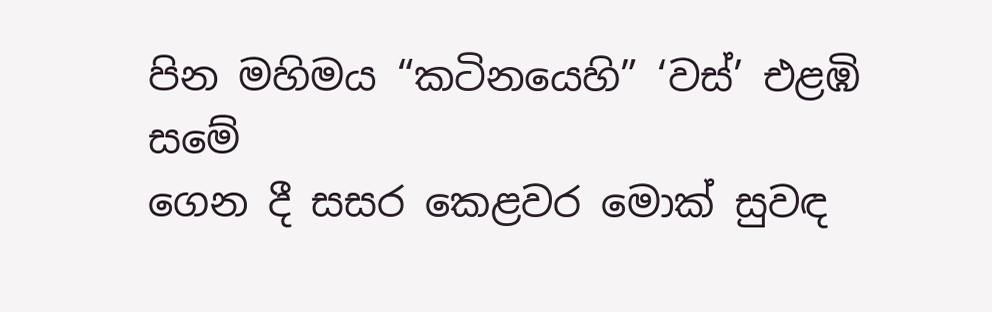පින මහිමය “කටිනයෙහි” ‘වස්’ එළඹි      සමේ
ගෙන දී සසර කෙළවර මොක් සුවඳ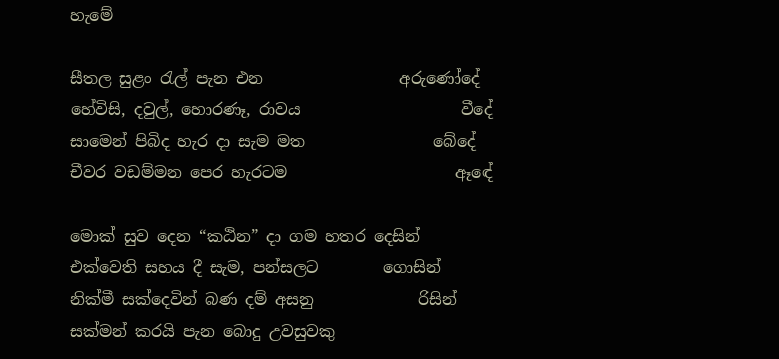හැමේ

සීතල සුළං රැල් පැන එන                 අරුණෝදේ
හේවිසි, දවුල්, හොරණෑ, රාවය                    වීදේ
සාමෙන් පිබිද හැර දා සැම මත                බේදේ
චීවර වඩම්මන පෙර හැරටම                     ඈඳේ

මොක් සුව දෙන “කඨින” දා ගම හතර දෙසින්
එක්වෙති සහය දී සැම, පන්සලට        ගොසින්
නික්මී සක්දෙවින් බණ දම් අසනු             රිසින්
සක්මන් කරයි පැන බොදු උවසුවකු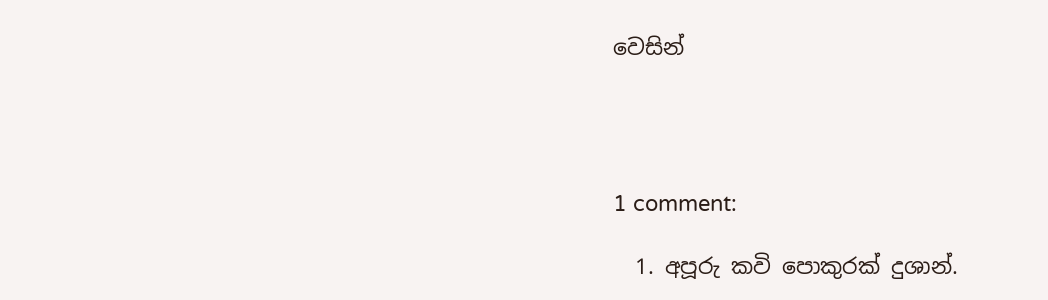වෙසින්




1 comment:

  1. අපූරු කවි පොකුරක් දුශාන්.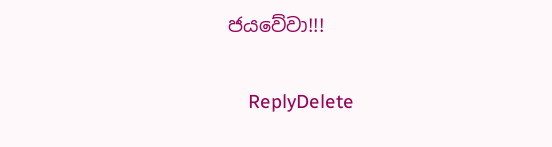ජයවේවා!!!

    ReplyDelete